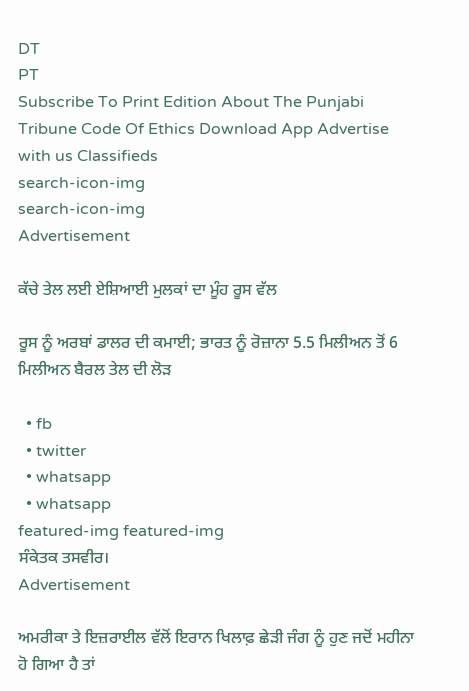DT
PT
Subscribe To Print Edition About The Punjabi Tribune Code Of Ethics Download App Advertise with us Classifieds
search-icon-img
search-icon-img
Advertisement

ਕੱਚੇ ਤੇਲ ਲਈ ਏਸ਼ਿਆਈ ਮੁਲਕਾਂ ਦਾ ਮੂੰਹ ਰੂਸ ਵੱਲ

ਰੂਸ ਨੂੰ ਅਰਬਾਂ ਡਾਲਰ ਦੀ ਕਮਾਈ; ਭਾਰਤ ਨੂੰ ਰੋਜ਼ਾਨਾ 5.5 ਮਿਲੀਅਨ ਤੋਂ 6 ਮਿਲੀਅਨ ਬੈਰਲ ਤੇਲ ਦੀ ਲੋੜ

  • fb
  • twitter
  • whatsapp
  • whatsapp
featured-img featured-img
ਸੰਕੇਤਕ ਤਸਵੀਰ।
Advertisement

ਅਮਰੀਕਾ ਤੇ ਇਜ਼ਰਾਈਲ ਵੱਲੋਂ ਇਰਾਨ ਖਿਲਾਫ਼ ਛੇੜੀ ਜੰਗ ਨੂੰ ਹੁਣ ਜਦੋਂ ਮਹੀਨਾ ਹੋ ਗਿਆ ਹੈ ਤਾਂ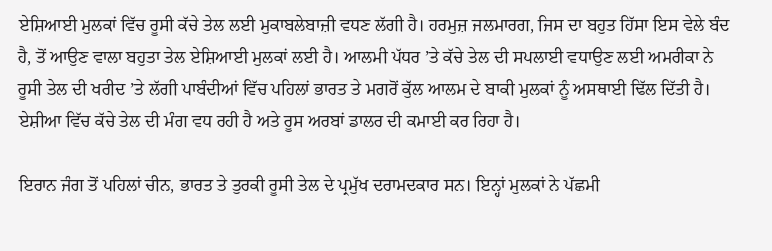ਏਸ਼ਿਆਈ ਮੁਲਕਾਂ ਵਿੱਚ ਰੂਸੀ ਕੱਚੇ ਤੇਲ ਲਈ ਮੁਕਾਬਲੇਬਾਜ਼ੀ ਵਧਣ ਲੱਗੀ ਹੈ। ਹਰਮੁਜ਼ ਜਲਮਾਰਗ, ਜਿਸ ਦਾ ਬਹੁਤ ਹਿੱਸਾ ਇਸ ਵੇਲੇ ਬੰਦ ਹੈ, ਤੋਂ ਆਉਣ ਵਾਲਾ ਬਹੁਤਾ ਤੇਲ ਏਸ਼ਿਆਈ ਮੁਲਕਾਂ ਲਈ ਹੈ। ਆਲਮੀ ਪੱਧਰ ’ਤੇ ਕੱਚੇ ਤੇਲ ਦੀ ਸਪਲਾਈ ਵਧਾਉਣ ਲਈ ਅਮਰੀਕਾ ਨੇ ਰੂਸੀ ਤੇਲ ਦੀ ਖਰੀਦ ’ਤੇ ਲੱਗੀ ਪਾਬੰਦੀਆਂ ਵਿੱਚ ਪਹਿਲਾਂ ਭਾਰਤ ਤੇ ਮਗਰੋਂ ਕੁੱਲ ਆਲਮ ਦੇ ਬਾਕੀ ਮੁਲਕਾਂ ਨੂੰ ਅਸਥਾਈ ਢਿੱਲ ਦਿੱਤੀ ਹੈ। ਏਸ਼ੀਆ ਵਿੱਚ ਕੱਚੇ ਤੇਲ ਦੀ ਮੰਗ ਵਧ ਰਹੀ ਹੈ ਅਤੇ ਰੂਸ ਅਰਬਾਂ ਡਾਲਰ ਦੀ ਕਮਾਈ ਕਰ ਰਿਹਾ ਹੈ।

ਇਰਾਨ ਜੰਗ ਤੋਂ ਪਹਿਲਾਂ ਚੀਨ, ਭਾਰਤ ਤੇ ਤੁਰਕੀ ਰੂਸੀ ਤੇਲ ਦੇ ਪ੍ਰਮੁੱਖ ਦਰਾਮਦਕਾਰ ਸਨ। ਇਨ੍ਹਾਂ ਮੁਲਕਾਂ ਨੇ ਪੱਛਮੀ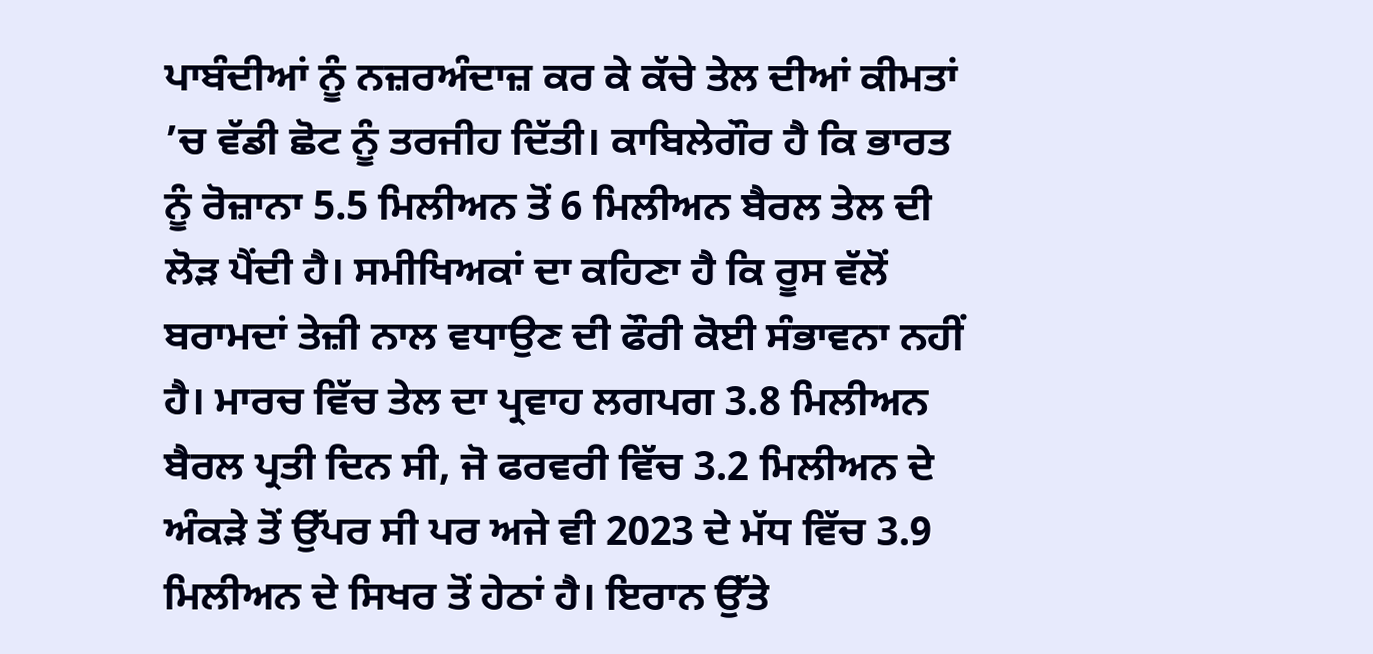ਪਾਬੰਦੀਆਂ ਨੂੰ ਨਜ਼ਰਅੰਦਾਜ਼ ਕਰ ਕੇ ਕੱਚੇ ਤੇਲ ਦੀਆਂ ਕੀਮਤਾਂ ’ਚ ਵੱਡੀ ਛੋਟ ਨੂੰ ਤਰਜੀਹ ਦਿੱਤੀ। ਕਾਬਿਲੇਗੌਰ ਹੈ ਕਿ ਭਾਰਤ ਨੂੰ ਰੋਜ਼ਾਨਾ 5.5 ਮਿਲੀਅਨ ਤੋਂ 6 ਮਿਲੀਅਨ ਬੈਰਲ ਤੇਲ ਦੀ ਲੋੜ ਪੈਂਦੀ ਹੈ। ਸਮੀਖਿਅਕਾਂ ਦਾ ਕਹਿਣਾ ਹੈ ਕਿ ਰੂਸ ਵੱਲੋਂ ਬਰਾਮਦਾਂ ਤੇਜ਼ੀ ਨਾਲ ਵਧਾਉਣ ਦੀ ਫੌਰੀ ਕੋਈ ਸੰਭਾਵਨਾ ਨਹੀਂ ਹੈ। ਮਾਰਚ ਵਿੱਚ ਤੇਲ ਦਾ ਪ੍ਰਵਾਹ ਲਗਪਗ 3.8 ਮਿਲੀਅਨ ਬੈਰਲ ਪ੍ਰਤੀ ਦਿਨ ਸੀ, ਜੋ ਫਰਵਰੀ ਵਿੱਚ 3.2 ਮਿਲੀਅਨ ਦੇ ਅੰਕੜੇ ਤੋਂ ਉੱਪਰ ਸੀ ਪਰ ਅਜੇ ਵੀ 2023 ਦੇ ਮੱਧ ਵਿੱਚ 3.9 ਮਿਲੀਅਨ ਦੇ ਸਿਖਰ ਤੋਂ ਹੇਠਾਂ ਹੈ। ਇਰਾਨ ਉੱਤੇ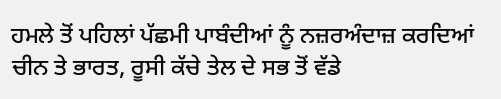ਹਮਲੇ ਤੋਂ ਪਹਿਲਾਂ ਪੱਛਮੀ ਪਾਬੰਦੀਆਂ ਨੂੰ ਨਜ਼ਰਅੰਦਾਜ਼ ਕਰਦਿਆਂ ਚੀਨ ਤੇ ਭਾਰਤ, ਰੂਸੀ ਕੱਚੇ ਤੇਲ ਦੇ ਸਭ ਤੋਂ ਵੱਡੇ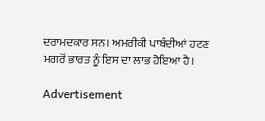ਦਰਾਮਦਕਾਰ ਸਨ। ਅਮਰੀਕੀ ਪਾਬੰਦੀਆਂ ਹਟਣ ਮਗਰੋਂ ਭਾਰਤ ਨੂੰ ਇਸ ਦਾ ਲਾਭ ਹੋਇਆ ਹੈ।

Advertisement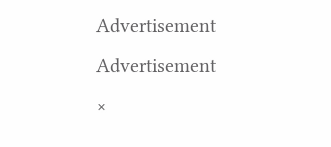Advertisement
Advertisement
×